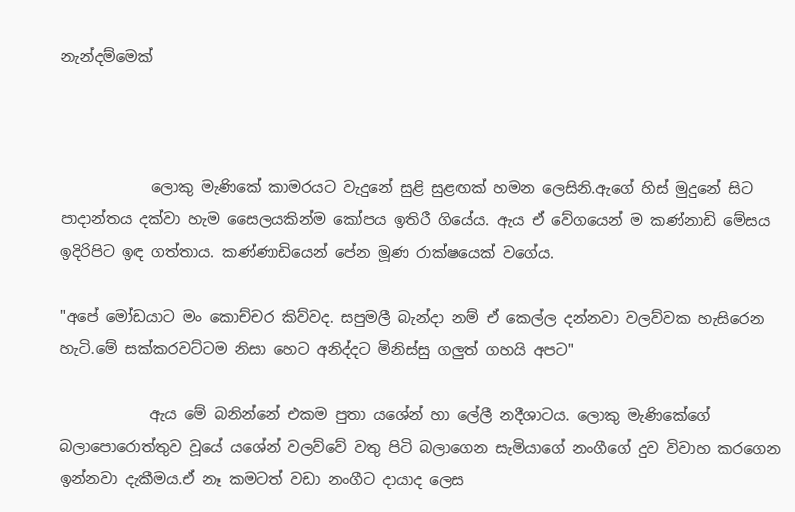නැන්දම්මෙක්



            ලොකු මැණිකේ කාමරයට වැදුනේ සුළි සුළඟක් හමන ලෙසිනි.ඇගේ හිස් මුදුනේ සිට පාදාන්තය දක්වා හැම සෛලයකින්ම කෝපය ඉතිරී ගියේය. ඇය ඒ වේගයෙන් ම කණ්නාඩි මේසය ඉදිරිපිට ඉඳ ගත්තාය. කණ්ණාඩියෙන් පේන මූණ රාක්ෂයෙක් වගේය.

"අපේ මෝඩයාට මං කොච්චර කිව්වද. සපුමලී බැන්දා නම් ඒ කෙල්ල දන්නවා වලව්වක හැසිරෙන හැටි.මේ සක්කරවට්ටම නිසා හෙට අනිද්දට මිනිස්සු ගලුත් ගහයි අපට"

            ඇය මේ බනින්නේ එකම පුතා යශේන් හා ලේලී නදීශාටය. ලොකු මැණිකේගේ බලාපොරොත්තුව වූයේ යශේන් වලව්වේ වතු පිටි බලාගෙන සැමියාගේ නංගීගේ දුව විවාහ කරගෙන ඉන්නවා දැකීමය.ඒ නෑ කමටත් වඩා නංගීට දායාද ලෙස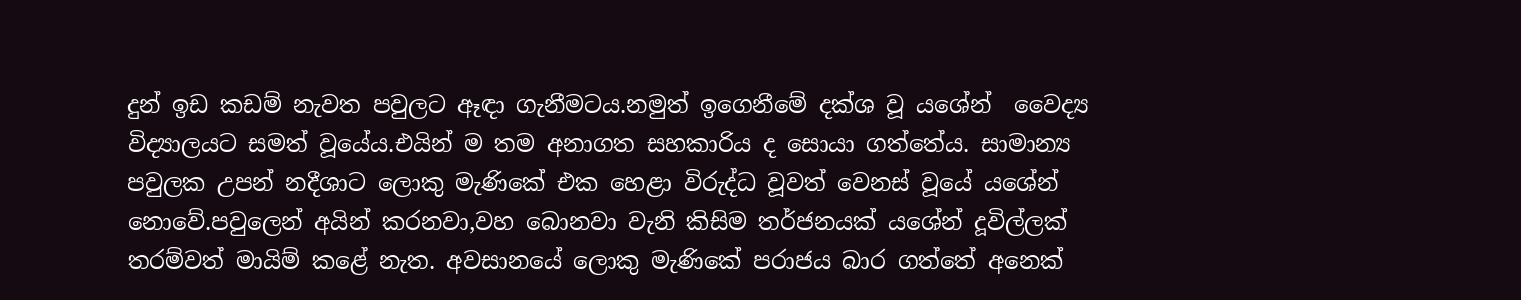දුන් ඉඩ කඩම් නැවත පවුලට ඈඳා ගැනීමටය.නමුත් ඉගෙනීමේ දක්ශ වූ යශේන්  වෛද්‍ය විද්‍යාලයට සමත් වූයේය.එයින් ම තම අනාගත සහකාරිය ද සොයා ගත්තේය. සාමාන්‍ය පවුලක උපන් නදීශාට ලොකු මැණිකේ එක හෙළා විරුද්ධ වූවත් වෙනස් වූයේ යශේන් නොවේ.පවුලෙන් අයින් කරනවා,වහ බොනවා වැනි කිසිම තර්ජනයක් යශේන් දූවිල්ලක් තරම්වත් මායිම් කළේ නැත. අවසානයේ ලොකු මැණිකේ පරාජය බාර ගත්තේ අනෙක්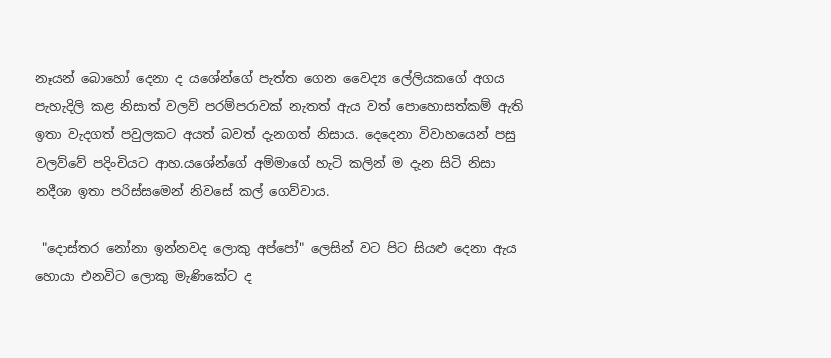නෑයන් බොහෝ දෙනා ද යශේන්ගේ පැත්ත ගෙන වෛද්‍ය ලේලියකගේ අගය පැහැදිලි කළ නිසාත් වලව් පරම්පරාවක් නැතත් ඇය වත් පොහොසත්කම් ඇති ඉතා වැදගත් පවුලකට අයත් බවත් දැනගත් නිසාය. දෙදෙනා විවාහයෙන් පසු වලව්වේ පදිංචියට ආහ.යශේන්ගේ අම්මාගේ හැටි කලින් ම දැන සිටි නිසා නදීශා ඉතා පරිස්සමෙන් නිවසේ කල් ගෙව්වාය.

 "දොස්තර නෝනා ඉන්නවද ලොකු අප්පෝ" ලෙසින් වට පිට සියළු දෙනා ඇය හොයා එනවිට ලොකු මැණිකේට ද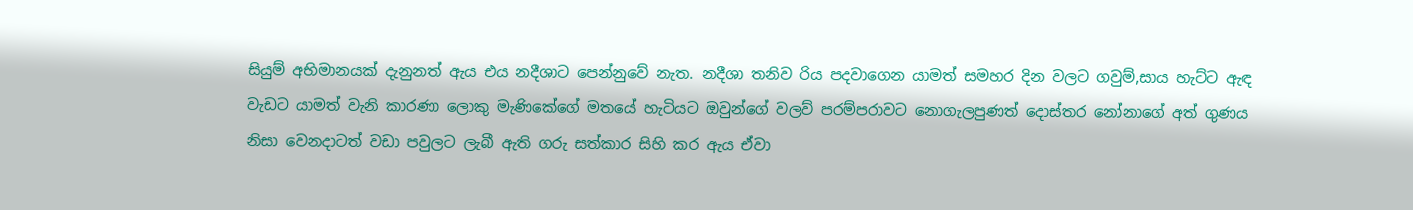සියුම් අභිමානයක් දැනුනත් ඇය එය නදීශාට පෙන්නුවේ නැත. නදීශා තනිව රිය පදවාගෙන යාමත් සමහර දින වලට ගවුම්,සාය හැට්ට ඇඳ වැඩට යාමත් වැනි කාරණා ලොකු මැණිකේගේ මතයේ හැටියට ඔවුන්ගේ වලව් පරම්පරාවට නොගැලපුණත් දොස්තර නෝනාගේ අත් ගුණය නිසා වෙනදාටත් වඩා පවුලට ලැබී ඇති ගරු සත්කාර සිහි කර ඇය ඒවා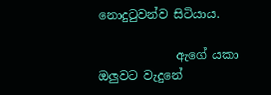නොදුටුවන්ව සිටියාය.

             ඇගේ යකා ඔලුවට වැදුනේ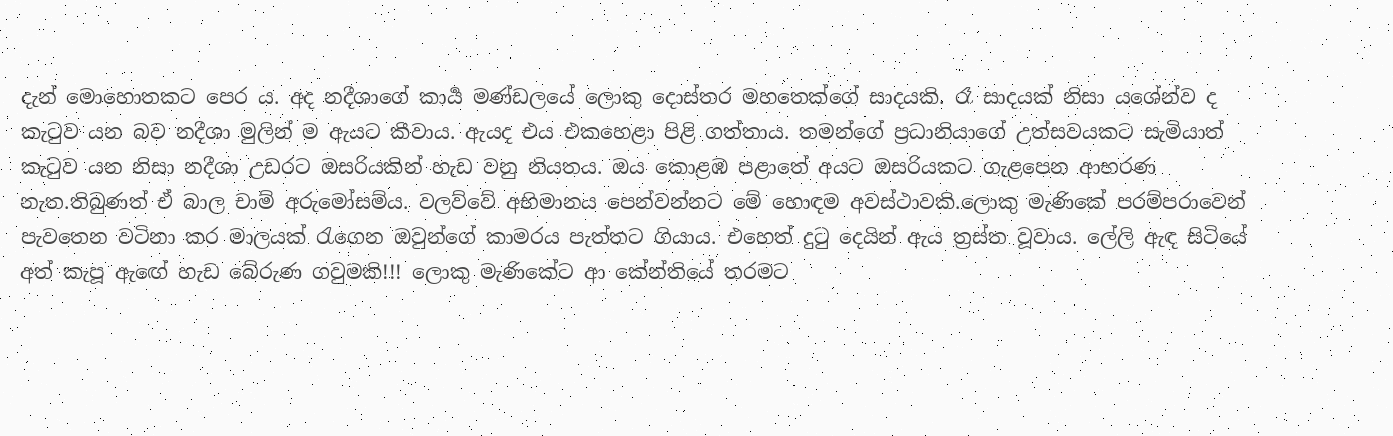දැන් මොහොතකට පෙර ය. අද නදීශාගේ කාර්‍ය මණ්ඩලයේ ලොකු දොස්තර මහතෙක්ගේ සාදයකි. රෑ සාදයක් නිසා යශේන්ව ද කැටුව යන බව නදීශා මුලින් ම ඇයට කීවාය. ඇයද එය එකහෙළා පිළි ගත්තාය. තමන්ගේ ප්‍රධානියාගේ උත්සවයකට සැමියාත් කැටුව යන නිසා නදීශා උඩරට ඔසරියකින් හැඩ වනු නියතය. ඔය කොළඹ පළාතේ අයට ඔසරියකට ගැළපෙන ආභරණ නැත.තිබුණත් ඒ බාල චාම් අරුමෝසම්ය. වලව්වේ අභිමානය පෙන්වන්නට මේ හොඳම අවස්ථාවකි.ලොකු මැණිකේ පරම්පරාවෙන් පැවතෙන වටිනා කර මාලයක් රැගෙන ඔවුන්ගේ කාමරය පැත්තට ගියාය. එහෙත් දුටු දෙයින් ඇය ත්‍රස්ත වූවාය. ලේලි ඇඳ සිටියේ අත් කැපූ ඇඟේ හැඩ බේරුණ ගවුමකි!!! ලොකු මැණිකේට ආ කේන්තියේ තරමට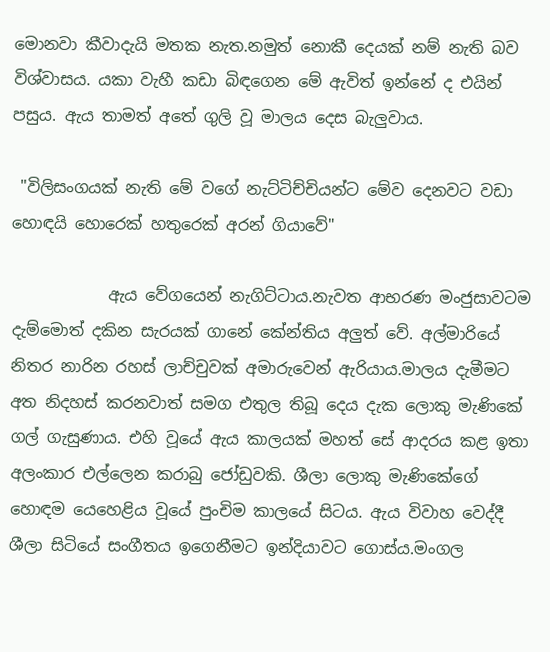මොනවා කීවාදැයි මතක නැත.නමුත් නොකී දෙයක් නම් නැති බව විශ්වාසය. යකා වැහී කඩා බිඳගෙන මේ ඇවිත් ඉන්නේ ද එයින් පසුය. ඇය තාමත් අතේ ගුලි වූ මාලය දෙස බැලුවාය.

 "විලිසංගයක් නැති මේ වගේ නැට්ටිච්චියන්ට මේව දෙනවට වඩා හොඳයි හොරෙක් හතුරෙක් අරන් ගියාවේ"

            ඇය වේගයෙන් නැගිට්ටාය.නැවත ආභරණ මංජුසාවටම දැම්මොත් දකින සැරයක් ගානේ කේන්තිය අලුත් වේ. අල්මාරියේ නිතර නාරින රහස් ලාච්චුවක් අමාරුවෙන් ඇරියාය.මාලය දැමීමට අත නිදහස් කරනවාත් සමග එතුල තිබූ දෙය දැක ලොකු මැණිකේ  ගල් ගැසුණාය. එහි වූයේ ඇය කාලයක් මහත් සේ ආදරය කළ ඉතා අලංකාර එල්ලෙන කරාබු ජෝඩුවකි. ශීලා ලොකු මැණිකේගේ හොඳම යෙහෙළිය වූයේ පුංචිම කාලයේ සිටය. ඇය විවාහ වෙද්දී ශීලා සිටියේ සංගීතය ඉගෙනීමට ඉන්දියාවට ගොස්ය.මංගල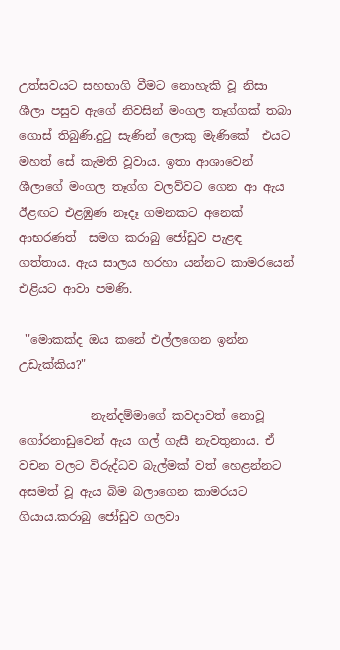උත්සවයට සහභාගි වීමට නොහැකි වූ නිසා ශීලා පසුව ඇගේ නිවසින් මංගල තෑග්ගක් තබා ගොස් තිබුණි.දුටු සැණින් ලොකු මැණිකේ  එයට මහත් සේ කැමති වූවාය. ඉතා ආශාවෙන් ශීලාගේ මංගල තෑග්ග වලව්වට ගෙන ආ ඇය ඊළඟට එළඹුණ නෑදෑ ගමනකට අනෙක් ආභරණත්  සමග කරාබු ජෝඩුව පැළඳ ගත්තාය. ඇය සාලය හරහා යන්නට කාමරයෙන් එළියට ආවා පමණි.

 "මොකක්ද ඔය කනේ එල්ලගෙන ඉන්න උඩැක්කිය?"

            නැන්දම්මාගේ කවදාවත් නොවූ ගෝරනාඩුවෙන් ඇය ගල් ගැසී නැවතුනාය. ඒ වචන වලට විරුද්ධව බැල්මක් වත් හෙළන්නට අසමත් වූ ඇය බිම බලාගෙන කාමරයට ගියාය.කරාබු ජෝඩුව ගලවා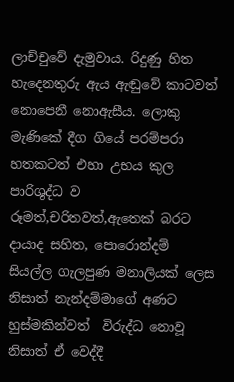ලාච්චුවේ දැමුවාය. රිදුණු හිත හැදෙනතුරු ඇය ඇඬුවේ කාටවත් නොපෙනී නොඇසීය. ලොකු මැණිකේ දීග ගියේ පරම්පරා හතකටත් එහා උභය කුල පාරිශුද්ධ ව රූමත්,චරිතවත්,ඇතෙක් බරට දායාද සහිත, පොරොන්දම් සියල්ල ගැලපුණ මනාලියක් ලෙස නිසාත් නැන්දම්මාගේ අණට හුස්මකින්වත්  විරුද්ධ නොවූ නිසාත් ඒ වෙද්දී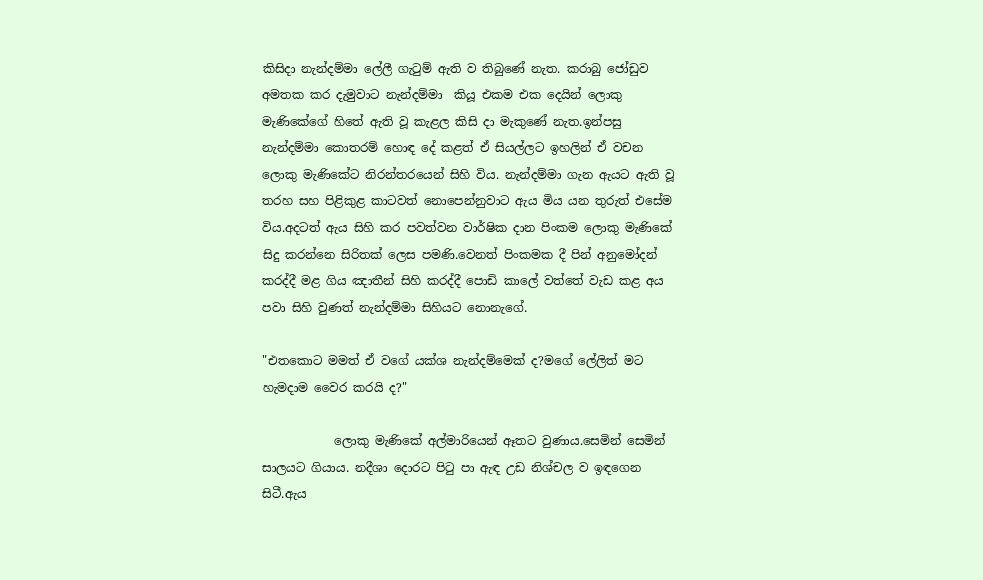කිසිදා නැන්දම්මා ලේලී ගැටුම් ඇති ව තිබුණේ නැත. කරාබු ජෝඩුව අමතක කර දැමුවාට නැන්දම්මා  කියූ එකම එක දෙයින් ලොකු මැණිකේගේ හිතේ ඇති වූ කැළල කිසි දා මැකුණේ නැත.ඉන්පසු නැන්දම්මා කොතරම් හොඳ දේ කළත් ඒ සියල්ලට ඉහලින් ඒ වචන ලොකු මැණිකේට නිරන්තරයෙන් සිහි විය. නැන්දම්මා ගැන ඇයට ඇති වූ තරහ සහ පිළිකුළ කාටවත් නොපෙන්නුවාට ඇය මිය යන තුරුත් එසේම විය.අදටත් ඇය සිහි කර පවත්වන වාර්ෂික දාන පිංකම ලොකු මැණිකේ සිදු කරන්නෙ සිරිතක් ලෙස පමණි.වෙනත් පිංකමක දී පින් අනුමෝදන් කරද්දී මළ ගිය ඤාතීන් සිහි කරද්දී පොඩි කාලේ වත්තේ වැඩ කළ අය පවා සිහි වුණත් නැන්දම්මා සිහියට නොනැගේ.

"එතකොට මමත් ඒ වගේ යක්ශ නැන්දම්මෙක් ද?මගේ ලේලිත් මට හැමදාම වෛර කරයි ද?"

            ලොකු මැණිකේ අල්මාරියෙන් ඈතට වුණාය.සෙමින් සෙමින් සාලයට ගියාය. නදීශා දොරට පිටු පා ඇඳ උඩ නිශ්චල ව ඉඳගෙන සිටී.ඇය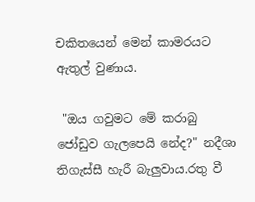චකිතයෙන් මෙන් කාමරයට ඇතුල් වුණාය.

 "ඔය ගවුමට මේ කරාබු ජෝඩුව ගැලපෙයි නේද?" නදීශා තිගැස්සී හැරී බැලුවාය.රතු වී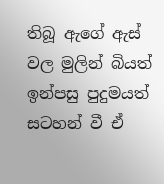තිබූ ඇගේ ඇස් වල මුලින් බියත් ඉන්පසු පුදුමයත් සටහන් වී ඒ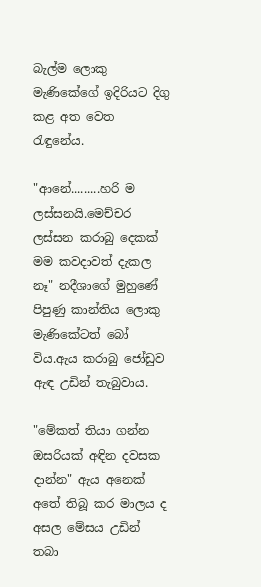බැල්ම ලොකු මැණිකේගේ ඉදිරියට දිගු කළ අත වෙත රැඳුනේය.

"ආනේ.........හරි ම ලස්සනයි.මෙච්චර ලස්සන කරාබු දෙකක් මම කවදාවත් දැකල නෑ" නදීශාගේ මුහුණේ පිපුණු කාන්තිය ලොකු මැණිකේටත් බෝ විය.ඇය කරාබු ජෝඩුව ඇඳ උඩින් තැබුවාය.

"මේකත් තියා ගන්න ඔසරියක් අඳින දවසක දාන්න" ඇය අනෙක් අතේ තිබූ කර මාලය ද අසල මේසය උඩින් තබා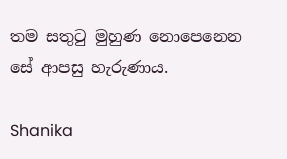තම සතුටු මුහුණ නොපෙනෙන සේ ආපසු හැරුණාය.

Shanika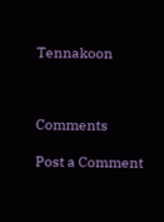Tennakoon



Comments

Post a Comment